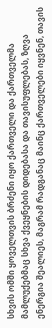სხვის ომში ყოველთვის ბრძენი იყო ქართველი და ქართველმა მამლუქებმაც სხვა ქვეყნების დიდებასა და თავისუფლებას, ზღვა ენერგია შეალიეს, მაგრამ რადგანაც მაინც ქართველები იყვნენ, თავის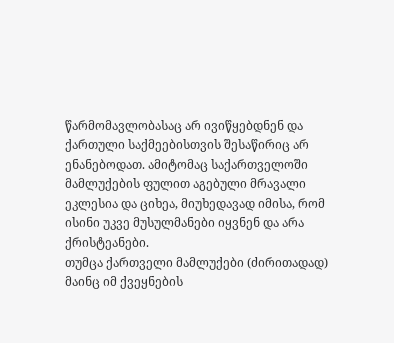წარმომავლობასაც არ ივიწყებდნენ და ქართული საქმეებისთვის შესაწირიც არ ენანებოდათ. ამიტომაც საქართველოში მამლუქების ფულით აგებული მრავალი ეკლესია და ციხეა, მიუხედავად იმისა, რომ ისინი უკვე მუსულმანები იყვნენ და არა ქრისტეანები.
თუმცა ქართველი მამლუქები (ძირითადად) მაინც იმ ქვეყნების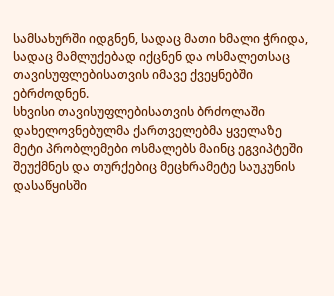სამსახურში იდგნენ, სადაც მათი ხმალი ჭრიდა, სადაც მამლუქებად იქცნენ და ოსმალეთსაც თავისუფლებისათვის იმავე ქვეყნებში ებრძოდნენ.
სხვისი თავისუფლებისათვის ბრძოლაში დახელოვნებულმა ქართველებმა ყველაზე მეტი პრობლემები ოსმალებს მაინც ეგვიპტეში შეუქმნეს და თურქებიც მეცხრამეტე საუკუნის დასაწყისში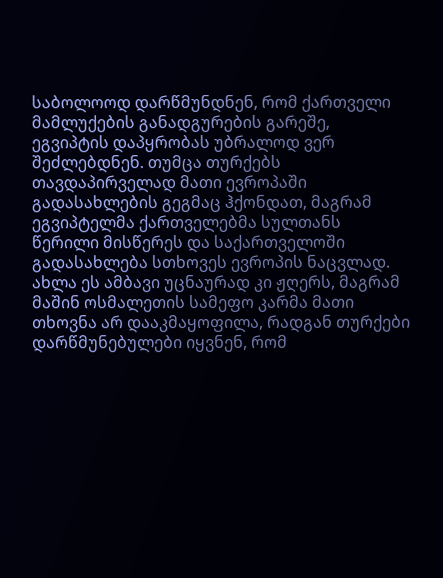საბოლოოდ დარწმუნდნენ, რომ ქართველი მამლუქების განადგურების გარეშე, ეგვიპტის დაპყრობას უბრალოდ ვერ შეძლებდნენ. თუმცა თურქებს თავდაპირველად მათი ევროპაში გადასახლების გეგმაც ჰქონდათ, მაგრამ ეგვიპტელმა ქართველებმა სულთანს წერილი მისწერეს და საქართველოში გადასახლება სთხოვეს ევროპის ნაცვლად. ახლა ეს ამბავი უცნაურად კი ჟღერს, მაგრამ მაშინ ოსმალეთის სამეფო კარმა მათი თხოვნა არ დააკმაყოფილა, რადგან თურქები დარწმუნებულები იყვნენ, რომ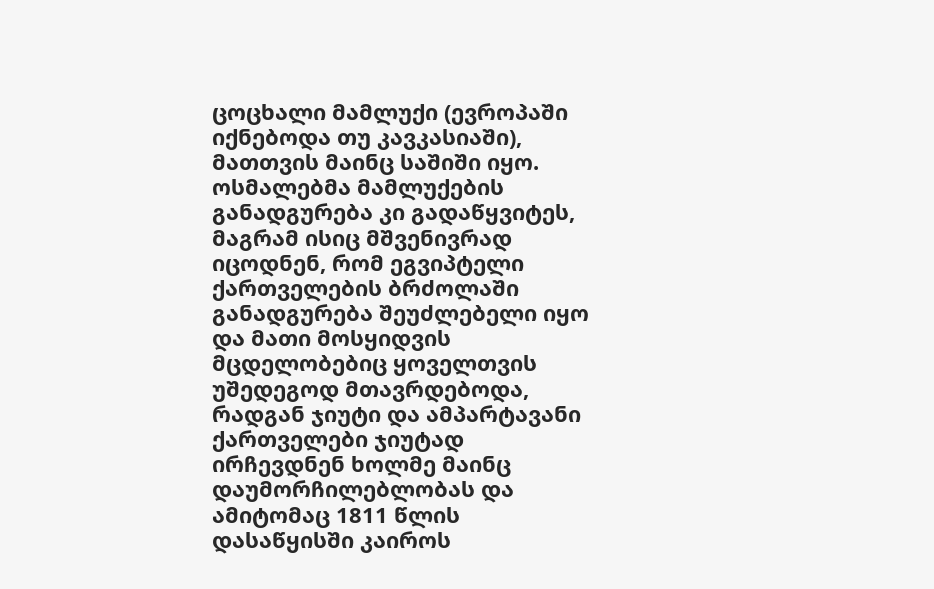ცოცხალი მამლუქი (ევროპაში იქნებოდა თუ კავკასიაში), მათთვის მაინც საშიში იყო. ოსმალებმა მამლუქების განადგურება კი გადაწყვიტეს, მაგრამ ისიც მშვენივრად იცოდნენ, რომ ეგვიპტელი ქართველების ბრძოლაში განადგურება შეუძლებელი იყო და მათი მოსყიდვის მცდელობებიც ყოველთვის უშედეგოდ მთავრდებოდა, რადგან ჯიუტი და ამპარტავანი ქართველები ჯიუტად ირჩევდნენ ხოლმე მაინც დაუმორჩილებლობას და ამიტომაც 1811 წლის დასაწყისში კაიროს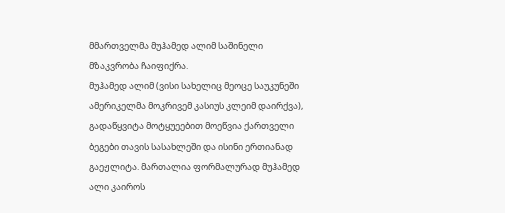მმართველმა მუჰამედ ალიმ საშინელი მზაკვრობა ჩაიფიქრა.
მუჰამედ ალიმ (ვისი სახელიც მეოცე საუკუნეში ამერიკელმა მოკრივემ კასიუს კლეიმ დაირქვა), გადაწყვიტა მოტყუეებით მოეწვია ქართველი ბეგები თავის სასახლეში და ისინი ერთიანად გაეჟლიტა. მართალია ფორმალურად მუჰამედ ალი კაიროს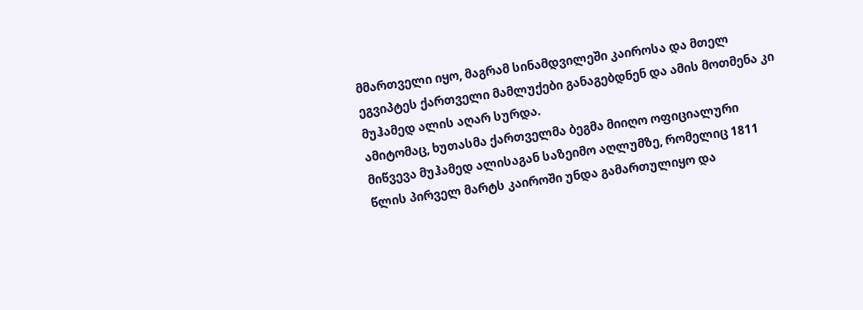მმართველი იყო, მაგრამ სინამდვილეში კაიროსა და მთელ ეგვიპტეს ქართველი მამლუქები განაგებდნენ და ამის მოთმენა კი მუჰამედ ალის აღარ სურდა.
ამიტომაც, ხუთასმა ქართველმა ბეგმა მიიღო ოფიციალური მიწვევა მუჰამედ ალისაგან საზეიმო აღლუმზე, რომელიც 1811 წლის პირველ მარტს კაიროში უნდა გამართულიყო და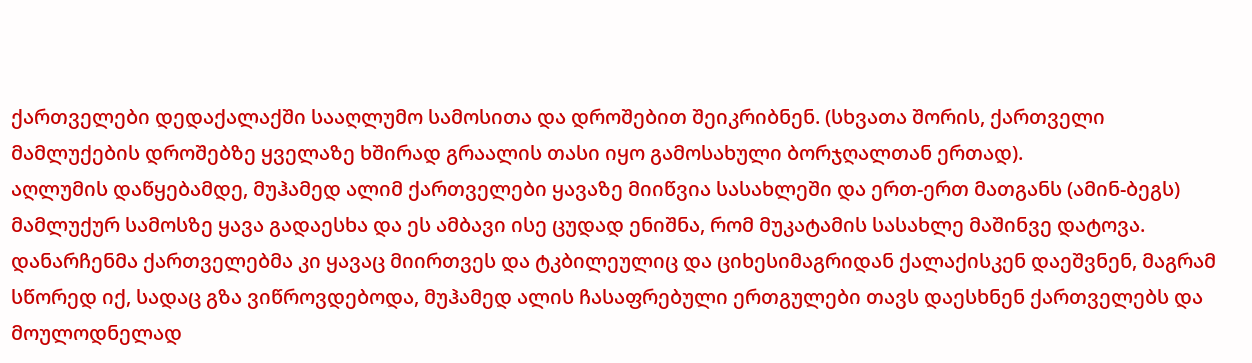ქართველები დედაქალაქში სააღლუმო სამოსითა და დროშებით შეიკრიბნენ. (სხვათა შორის, ქართველი მამლუქების დროშებზე ყველაზე ხშირად გრაალის თასი იყო გამოსახული ბორჯღალთან ერთად).
აღლუმის დაწყებამდე, მუჰამედ ალიმ ქართველები ყავაზე მიიწვია სასახლეში და ერთ-ერთ მათგანს (ამინ-ბეგს) მამლუქურ სამოსზე ყავა გადაესხა და ეს ამბავი ისე ცუდად ენიშნა, რომ მუკატამის სასახლე მაშინვე დატოვა. დანარჩენმა ქართველებმა კი ყავაც მიირთვეს და ტკბილეულიც და ციხესიმაგრიდან ქალაქისკენ დაეშვნენ, მაგრამ სწორედ იქ, სადაც გზა ვიწროვდებოდა, მუჰამედ ალის ჩასაფრებული ერთგულები თავს დაესხნენ ქართველებს და მოულოდნელად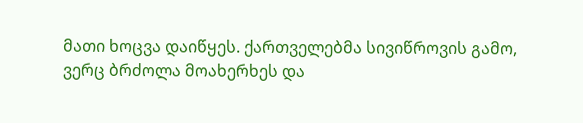მათი ხოცვა დაიწყეს. ქართველებმა სივიწროვის გამო, ვერც ბრძოლა მოახერხეს და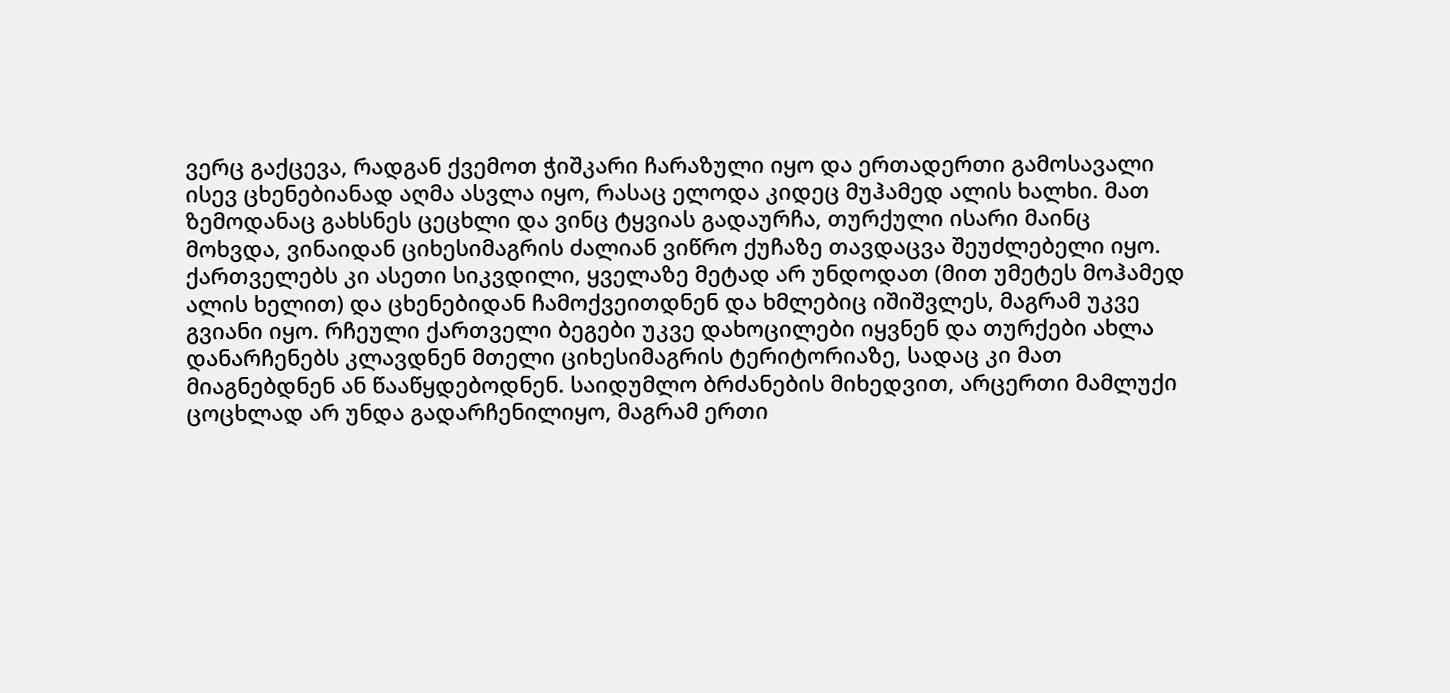ვერც გაქცევა, რადგან ქვემოთ ჭიშკარი ჩარაზული იყო და ერთადერთი გამოსავალი ისევ ცხენებიანად აღმა ასვლა იყო, რასაც ელოდა კიდეც მუჰამედ ალის ხალხი. მათ ზემოდანაც გახსნეს ცეცხლი და ვინც ტყვიას გადაურჩა, თურქული ისარი მაინც მოხვდა, ვინაიდან ციხესიმაგრის ძალიან ვიწრო ქუჩაზე თავდაცვა შეუძლებელი იყო.
ქართველებს კი ასეთი სიკვდილი, ყველაზე მეტად არ უნდოდათ (მით უმეტეს მოჰამედ ალის ხელით) და ცხენებიდან ჩამოქვეითდნენ და ხმლებიც იშიშვლეს, მაგრამ უკვე გვიანი იყო. რჩეული ქართველი ბეგები უკვე დახოცილები იყვნენ და თურქები ახლა დანარჩენებს კლავდნენ მთელი ციხესიმაგრის ტერიტორიაზე, სადაც კი მათ მიაგნებდნენ ან წააწყდებოდნენ. საიდუმლო ბრძანების მიხედვით, არცერთი მამლუქი ცოცხლად არ უნდა გადარჩენილიყო, მაგრამ ერთი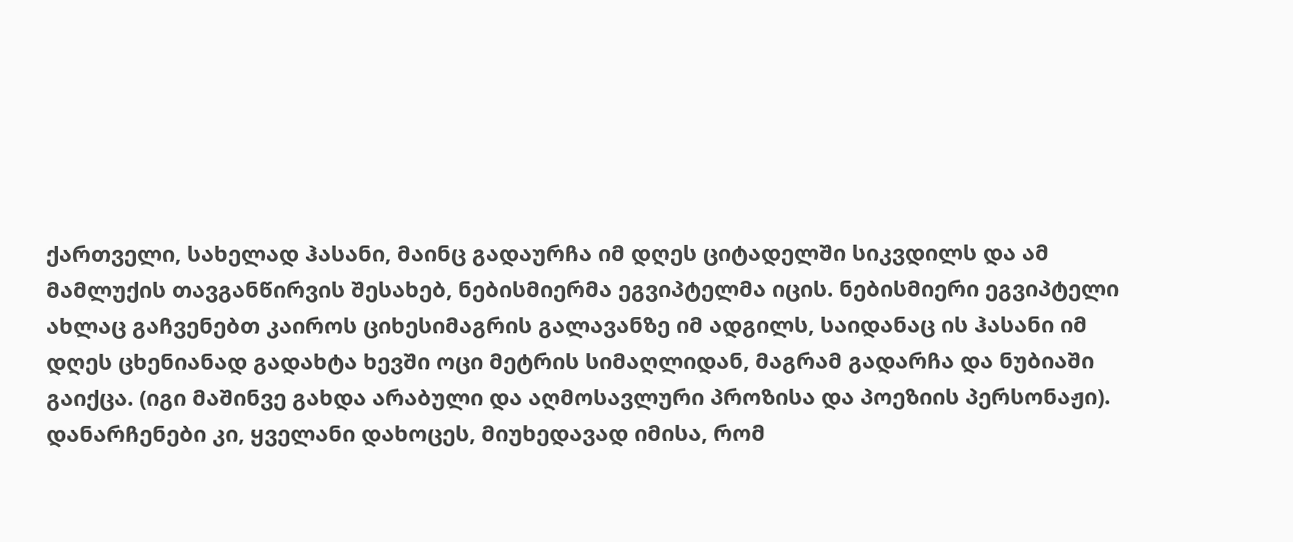ქართველი, სახელად ჰასანი, მაინც გადაურჩა იმ დღეს ციტადელში სიკვდილს და ამ მამლუქის თავგანწირვის შესახებ, ნებისმიერმა ეგვიპტელმა იცის. ნებისმიერი ეგვიპტელი ახლაც გაჩვენებთ კაიროს ციხესიმაგრის გალავანზე იმ ადგილს, საიდანაც ის ჰასანი იმ დღეს ცხენიანად გადახტა ხევში ოცი მეტრის სიმაღლიდან, მაგრამ გადარჩა და ნუბიაში გაიქცა. (იგი მაშინვე გახდა არაბული და აღმოსავლური პროზისა და პოეზიის პერსონაჟი).
დანარჩენები კი, ყველანი დახოცეს, მიუხედავად იმისა, რომ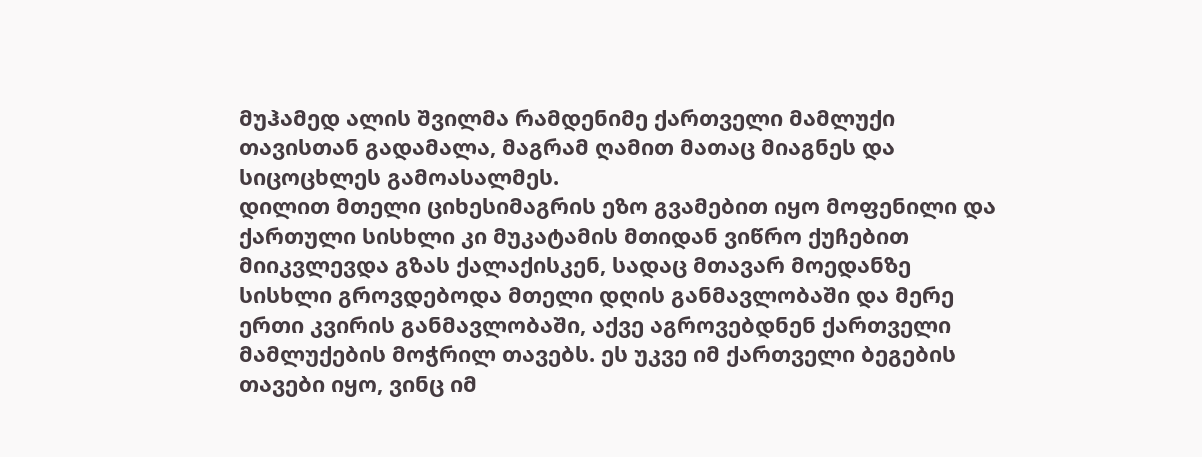მუჰამედ ალის შვილმა რამდენიმე ქართველი მამლუქი თავისთან გადამალა, მაგრამ ღამით მათაც მიაგნეს და სიცოცხლეს გამოასალმეს.
დილით მთელი ციხესიმაგრის ეზო გვამებით იყო მოფენილი და ქართული სისხლი კი მუკატამის მთიდან ვიწრო ქუჩებით მიიკვლევდა გზას ქალაქისკენ, სადაც მთავარ მოედანზე სისხლი გროვდებოდა მთელი დღის განმავლობაში და მერე ერთი კვირის განმავლობაში, აქვე აგროვებდნენ ქართველი მამლუქების მოჭრილ თავებს. ეს უკვე იმ ქართველი ბეგების თავები იყო, ვინც იმ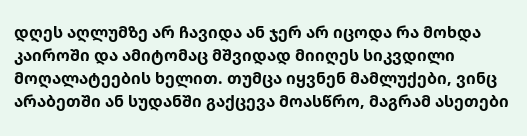დღეს აღლუმზე არ ჩავიდა ან ჯერ არ იცოდა რა მოხდა კაიროში და ამიტომაც მშვიდად მიიღეს სიკვდილი მოღალატეების ხელით. თუმცა იყვნენ მამლუქები, ვინც არაბეთში ან სუდანში გაქცევა მოასწრო, მაგრამ ასეთები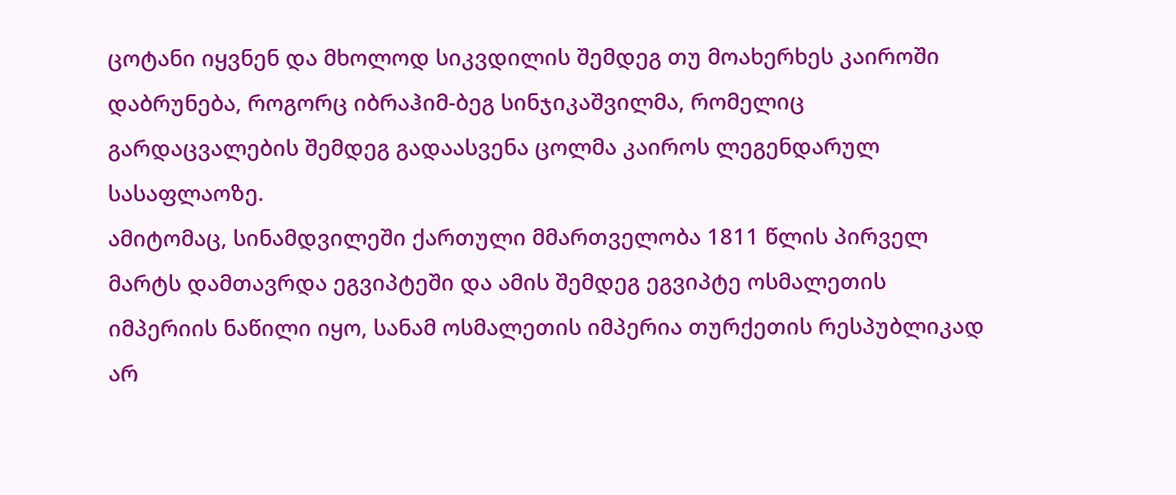ცოტანი იყვნენ და მხოლოდ სიკვდილის შემდეგ თუ მოახერხეს კაიროში დაბრუნება, როგორც იბრაჰიმ-ბეგ სინჯიკაშვილმა, რომელიც გარდაცვალების შემდეგ გადაასვენა ცოლმა კაიროს ლეგენდარულ სასაფლაოზე.
ამიტომაც, სინამდვილეში ქართული მმართველობა 1811 წლის პირველ მარტს დამთავრდა ეგვიპტეში და ამის შემდეგ ეგვიპტე ოსმალეთის იმპერიის ნაწილი იყო, სანამ ოსმალეთის იმპერია თურქეთის რესპუბლიკად არ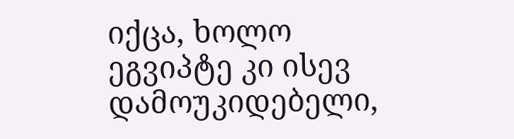იქცა, ხოლო ეგვიპტე კი ისევ დამოუკიდებელი,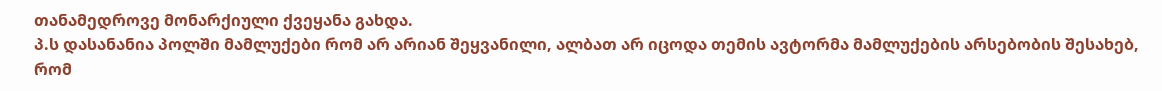თანამედროვე მონარქიული ქვეყანა გახდა.
პ.ს დასანანია პოლში მამლუქები რომ არ არიან შეყვანილი, ალბათ არ იცოდა თემის ავტორმა მამლუქების არსებობის შესახებ, რომ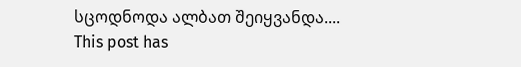სცოდნოდა ალბათ შეიყვანდა....
This post has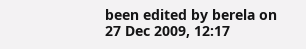been edited by berela on 27 Dec 2009, 12:17